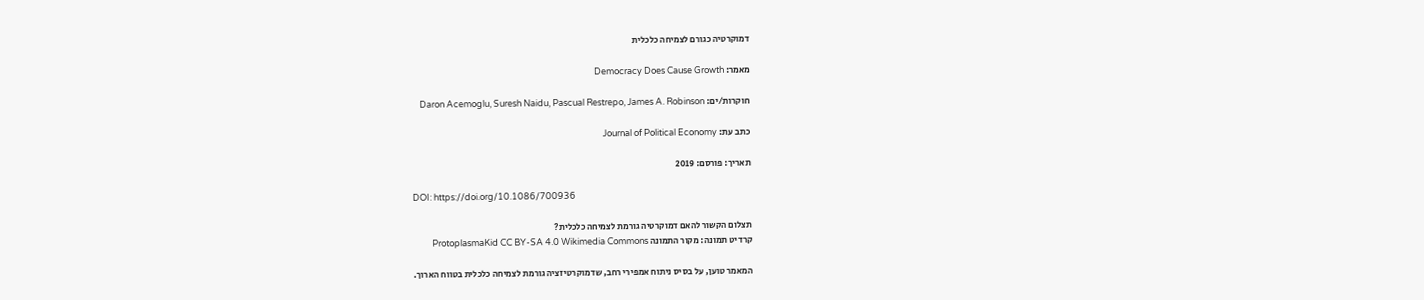דמוקרטיה כגורם לצמיחה כלכלית

מאמר: Democracy Does Cause Growth

חוקרות/ים: Daron Acemoglu, Suresh Naidu, Pascual Restrepo, James A. Robinson

כתב עת: Journal of Political Economy

תאריך: פורסם: 2019

DOI: https://doi.org/10.1086/700936

תצלום הקשור להאם דמוקרטיה גורמת לצמיחה כלכלית?
קרדיט תמונה: מקור התמונה ProtoplasmaKid CC BY-SA 4.0 Wikimedia Commons

המאמר טוען, על בסיס ניתוח אמפירי רחב, שדמוקרטיזציה גורמת לצמיחה כלכלית בטווח הארוך.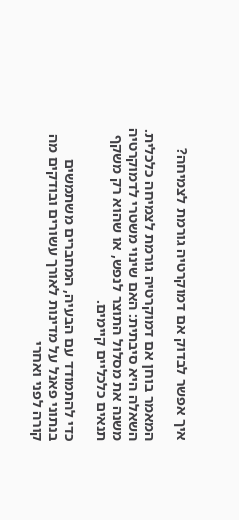איך אפשר לבדוק אם דמוקרטיה גורמת לצמיחה?

המאמר בוחן אם דמוקרטיה גורמת לצמיחה כלכלית. השאלה היא סיבתית: האם שינוי משטרי לדמוקרטיה משנה את מסלול התוצר לנפש, או שהוא רק משקף תנאים כלכליים קיימים.

כדי להתמודד עם הבעיה, המחברים משתמשים בנתוני פאנל על מדינות לאורך עשורים ובודקים מה קורה לפני ואחרי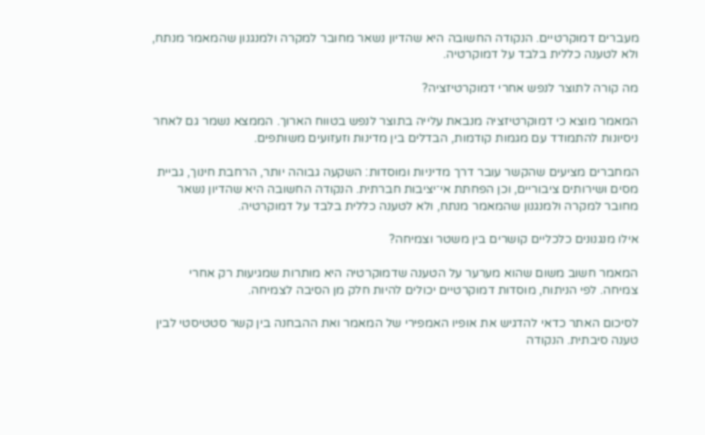מעברים דמוקרטיים. הנקודה החשובה היא שהדיון נשאר מחובר למקרה ולמנגנון שהמאמר מנתח, ולא לטענה כללית בלבד על דמוקרטיה.

מה קורה לתוצר לנפש אחרי דמוקרטיזציה?

המאמר מוצא כי דמוקרטיזציה מנבאת עלייה בתוצר לנפש בטווח הארוך. הממצא נשמר גם לאחר ניסיונות להתמודד עם מגמות קודמות, הבדלים בין מדינות וזעזועים משותפים.

המחברים מציעים שהקשר עובר דרך מדיניות ומוסדות: השקעה גבוהה יותר, הרחבת חינוך, גביית מסים ושירותים ציבוריים, וכן הפחתת אי־יציבות חברתית. הנקודה החשובה היא שהדיון נשאר מחובר למקרה ולמנגנון שהמאמר מנתח, ולא לטענה כללית בלבד על דמוקרטיה.

אילו מנגנונים כלכליים קושרים בין משטר וצמיחה?

המאמר חשוב משום שהוא מערער על הטענה שדמוקרטיה היא מותרות שמגיעות רק אחרי צמיחה. לפי הניתוח, מוסדות דמוקרטיים יכולים להיות חלק מן הסיבה לצמיחה.

לסיכום האתר כדאי להדגיש את אופיו האמפירי של המאמר ואת ההבחנה בין קשר סטטיסטי לבין טענה סיבתית. הנקודה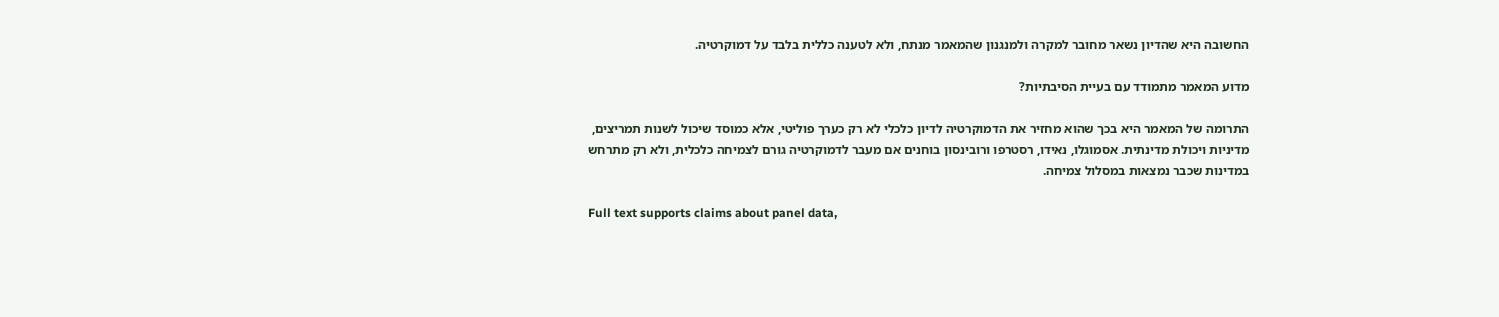החשובה היא שהדיון נשאר מחובר למקרה ולמנגנון שהמאמר מנתח, ולא לטענה כללית בלבד על דמוקרטיה.

מדוע המאמר מתמודד עם בעיית הסיבתיות?

התרומה של המאמר היא בכך שהוא מחזיר את הדמוקרטיה לדיון כלכלי לא רק כערך פוליטי, אלא כמוסד שיכול לשנות תמריצים, מדיניות ויכולת מדינתית. אסמוגלו, נאידו, רסטרפו ורובינסון בוחנים אם מעבר לדמוקרטיה גורם לצמיחה כלכלית, ולא רק מתרחש במדינות שכבר נמצאות במסלול צמיחה.

Full text supports claims about panel data,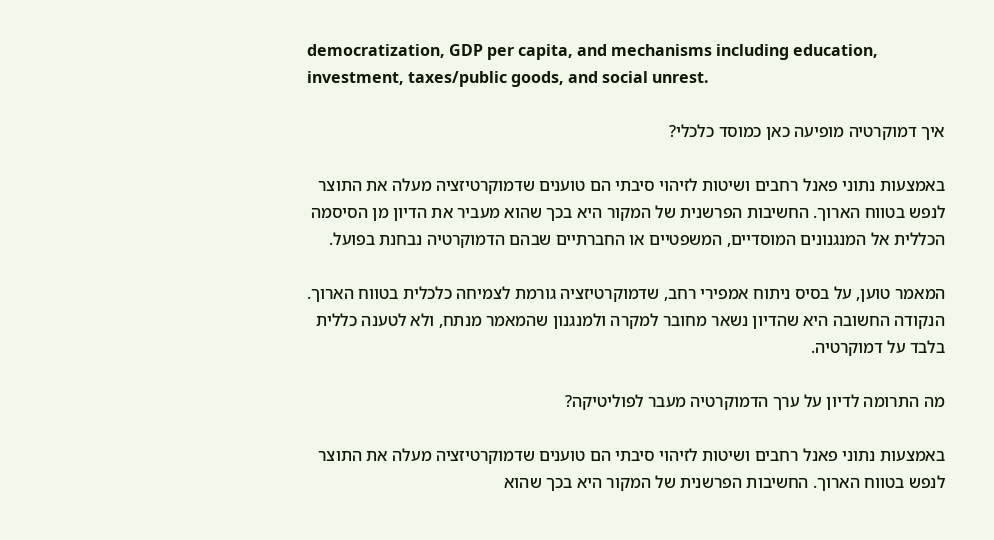democratization, GDP per capita, and mechanisms including education, investment, taxes/public goods, and social unrest.

איך דמוקרטיה מופיעה כאן כמוסד כלכלי?

באמצעות נתוני פאנל רחבים ושיטות לזיהוי סיבתי הם טוענים שדמוקרטיזציה מעלה את התוצר לנפש בטווח הארוך. החשיבות הפרשנית של המקור היא בכך שהוא מעביר את הדיון מן הסיסמה הכללית אל המנגנונים המוסדיים, המשפטיים או החברתיים שבהם הדמוקרטיה נבחנת בפועל.

המאמר טוען, על בסיס ניתוח אמפירי רחב, שדמוקרטיזציה גורמת לצמיחה כלכלית בטווח הארוך. הנקודה החשובה היא שהדיון נשאר מחובר למקרה ולמנגנון שהמאמר מנתח, ולא לטענה כללית בלבד על דמוקרטיה.

מה התרומה לדיון על ערך הדמוקרטיה מעבר לפוליטיקה?

באמצעות נתוני פאנל רחבים ושיטות לזיהוי סיבתי הם טוענים שדמוקרטיזציה מעלה את התוצר לנפש בטווח הארוך. החשיבות הפרשנית של המקור היא בכך שהוא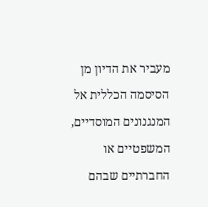מעביר את הדיון מן הסיסמה הכללית אל המנגנונים המוסדיים, המשפטיים או החברתיים שבהם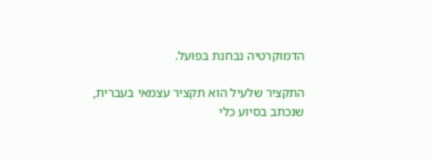הדמוקרטיה נבחנת בפועל.

התקציר שלעיל הוא תקציר עצמאי בעברית, שנכתב בסיוע כלי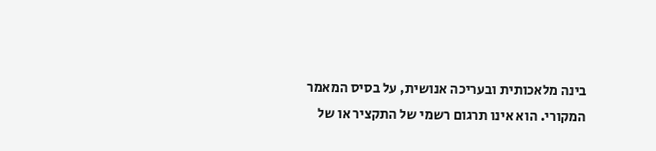בינה מלאכותית ובעריכה אנושית, על בסיס המאמר המקורי. הוא אינו תרגום רשמי של התקציר או של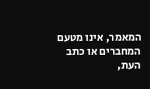המאמר, אינו מטעם המחברים או כתב העת,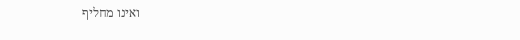ואינו מחליף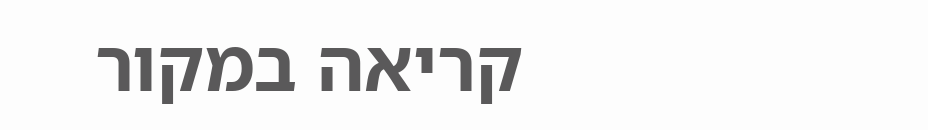קריאה במקור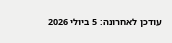עודכן לאחרונה: 5 ביולי 2026